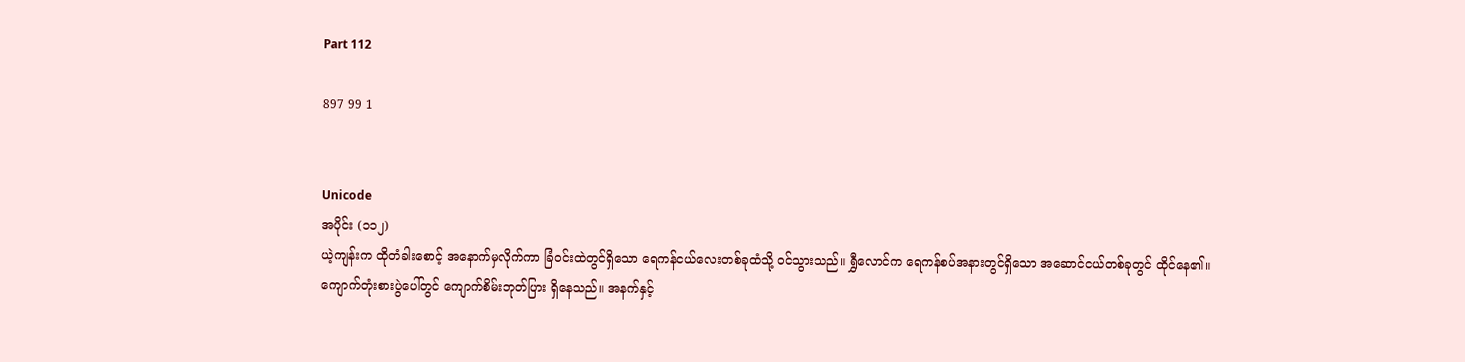Part 112

897 99 1


Unicode
အပိုင်း (၁၁၂)
ယဲ့ကျန်းက ထိုတံခါးစောင့် အနောက်မှလိုက်ကာ ခြံဝင်းထဲတွင်ရှိသော ရေကန်ငယ်လေးတစ်ခုထံသို့ ဝင်သွားသည်။ ရွှီလောင်က ရေကန်စပ်အနားတွင်ရှိသော အဆောင်ငယ်တစ်ခုတွင် ထိုင်နေ၏။
ကျောက်တုံးစားပွဲပေါ်တွင် ကျောက်စိမ်းဘုတ်ပြား ရှိနေသည်။ အနက်နှင့်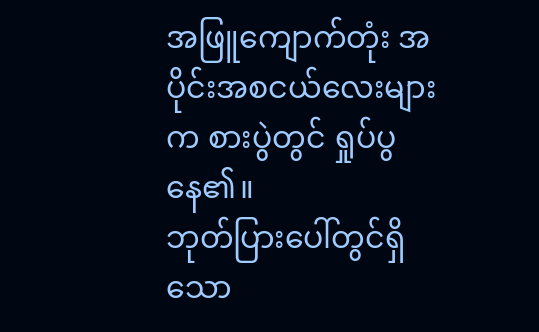အဖြူကျောက်တုံး အပိုင်းအစငယ်လေးများက စားပွဲတွင် ရှုပ်ပွနေ၏။
ဘုတ်ပြားပေါ်တွင်ရှိသော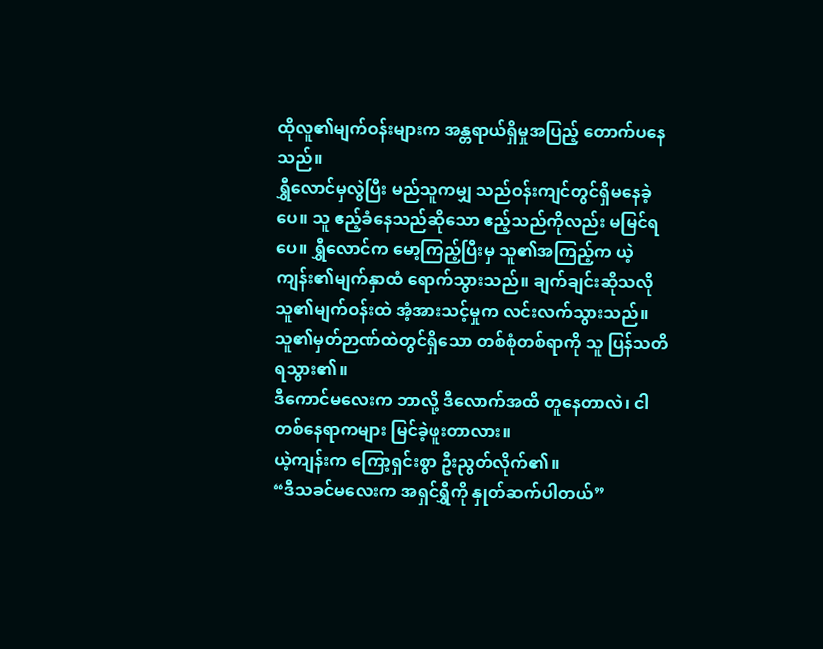ထိုလူ၏မျက်ဝန်းများက အန္တရာယ်ရှိမှုအပြည့် တောက်ပနေသည်။
ရွှီလောင်မှလွဲပြီး မည်သူကမျှ သည်ဝန်းကျင်တွင်ရှိမနေခဲ့ပေ။ သူ ဧည့်ခံနေသည်ဆိုသော ဧည့်သည်ကိုလည်း မမြင်ရပေ။ ရွှီလောင်က မော့ကြည့်ပြီးမှ သူ၏အကြည့်က ယဲ့ကျန်း၏မျက်နှာထံ ရောက်သွားသည်။ ချက်ချင်းဆိုသလို သူ၏မျက်ဝန်းထဲ အံ့အားသင့်မှုက လင်းလက်သွားသည်။
သူ၏မှတ်ဉာဏ်ထဲတွင်ရှိသော တစ်စုံတစ်ရာကို သူ ပြန်သတိရသွား၏။
ဒီကောင်မလေးက ဘာလို့ ဒီလောက်အထိ တူနေတာလဲ၊ ငါ တစ်နေရာကများ မြင်ခဲ့ဖူးတာလား။
ယဲ့ကျန်းက ကြော့ရှင်းစွာ ဦးညွတ်လိုက်၏။
“ဒီသခင်မလေးက အရှင်ရွှီကို နှုတ်ဆက်ပါတယ်”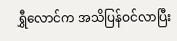ရွှီလောင်က အသိပြန်ဝင်လာပြီး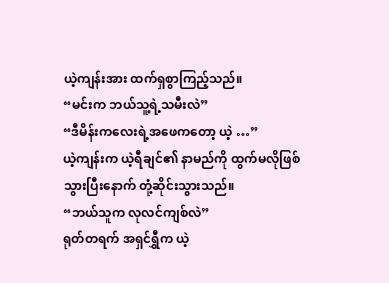ယဲ့ကျန်းအား ထက်ရှစွာကြည့်သည်။
“မင်းက ဘယ်သူ့ရဲ့သမီးလဲ”
“ဒီမိန်းကလေးရဲ့အဖေကတော့ ယဲ့ …”
ယဲ့ကျန်းက ယဲ့ရီချင်၏ နာမည်ကို ထွက်မလိုဖြစ်သွားပြီးနောက် တုံ့ဆိုင်းသွားသည်။
“ဘယ်သူက လုလင်ကျစ်လဲ”
ရုတ်တရက် အရှင်ရွှီက ယဲ့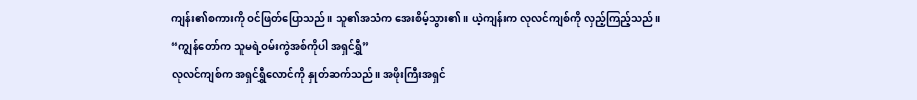ကျန်း၏စကားကို ဝင်ဖြတ်ပြောသည်။ သူ၏အသံက အေးစိမ့်သွား၏။ ယဲ့ကျန်းက လုလင်ကျစ်ကို လှည့်ကြည့်သည်။
“ကျွန်တော်က သူမရဲ့ဝမ်းကွဲအစ်ကိုပါ အရှင်ရွှီ”
လုလင်ကျစ်က အရှင်ရွှီလောင်ကို နှုတ်ဆက်သည်။ အဖိုးကြီးအရှင်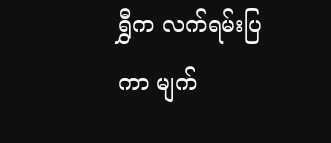ရွှီက လက်ရမ်းပြကာ မျက်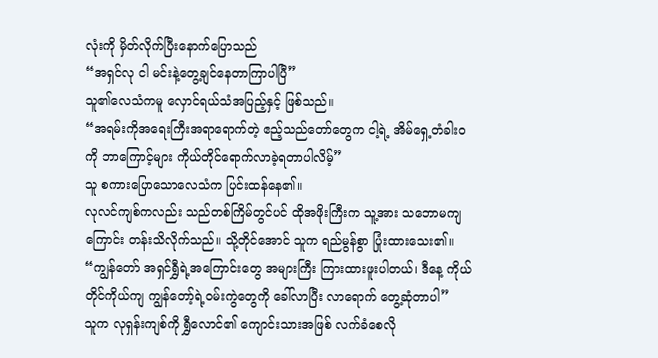လုံးကို မှိတ်လိုက်ပြီးနောက်ပြောသည်
“အရှင်လု ငါ မင်းနဲ့တွေ့ချင်နေတာကြာပါပြီ”
သူ၏လေသံကမူ လှောင်ရယ်သံအပြည့်နှင့် ဖြစ်သည်။
“အရမ်းကိုအရေးကြီးအရာရောက်တဲ့ ဧည့်သည်တော်တွေက ငါ့ရဲ့ အိမ်ရှေ့တံခါးဝကို ဘာကြောင့်များ ကိုယ်တိုင်ရောက်လာခဲ့ရတာပါလိမ့်”
သူ စကားပြောသောလေသံက ပြင်းထန်နေ၏။
လုလင်ကျစ်ကလည်း သည်တစ်ကြိမ်တွင်ပင် ထိုအဖိုးကြီးက သူ့အား သဘောမကျကြောင်း တန်းသိလိုက်သည်။ သို့တိုင်အောင် သူက ရည်မွန်စွာ ပြုံးထားသေး၏။
“ကျွန်တော် အရှင်ရွှီရဲ့အကြောင်းတွေ အများကြီး ကြားထားဖူးပါတယ်၊ ဒီနေ့ ကိုယ်တိုင်ကိုယ်ကျ ကျွန်တော့်ရဲ့ဝမ်းကွဲတွေကို ခေါ်လာပြီး လာရောက် တွေ့ဆုံတာပါ”
သူက လုရှန်းကျစ်ကို ရွှီလောင်၏ ကျောင်းသားအဖြစ် လက်ခံစေလို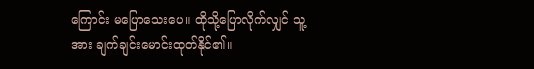ကြောင်း မပြောသေးပေ။ ထိုသို့ပြောလိုက်လျှင် သူ့အား ချက်ချင်းမောင်းထုတ်နိုင်၏။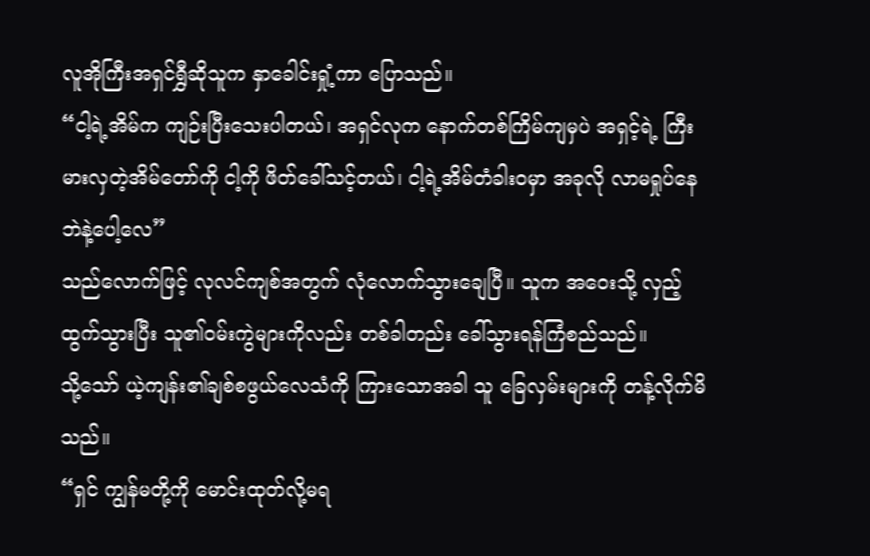လူအိုကြီးအရှင်ရွှီဆိုသူက နှာခေါင်းရှုံ့ကာ ပြောသည်။
“ငါ့ရဲ့အိမ်က ကျဉ်းပြီးသေးပါတယ်၊ အရှင်လုက နောက်တစ်ကြိမ်ကျမှပဲ အရှင့်ရဲ့ ကြီးမားလှတဲ့အိမ်တော်ကို ငါ့ကို ဖိတ်ခေါ်သင့်တယ်၊ ငါ့ရဲ့အိမ်တံခါးဝမှာ အခုလို လာမရှုပ်နေဘဲနဲ့ပေါ့လေ”
သည်လောက်ဖြင့် လုလင်ကျစ်အတွက် လုံလောက်သွားချေပြီ။ သူက အဝေးသို့ လှည့်ထွက်သွားပြီး သူ၏ဝမ်းကွဲများကိုလည်း တစ်ခါတည်း ခေါ်သွားရန်ကြံစည်သည်။
သို့သော် ယဲ့ကျန်း၏ချစ်စဖွယ်လေသံကို ကြားသောအခါ သူ ခြေလှမ်းများကို တန့်လိုက်မိသည်။
“ရှင် ကျွန်မတို့ကို မောင်းထုတ်လို့မရ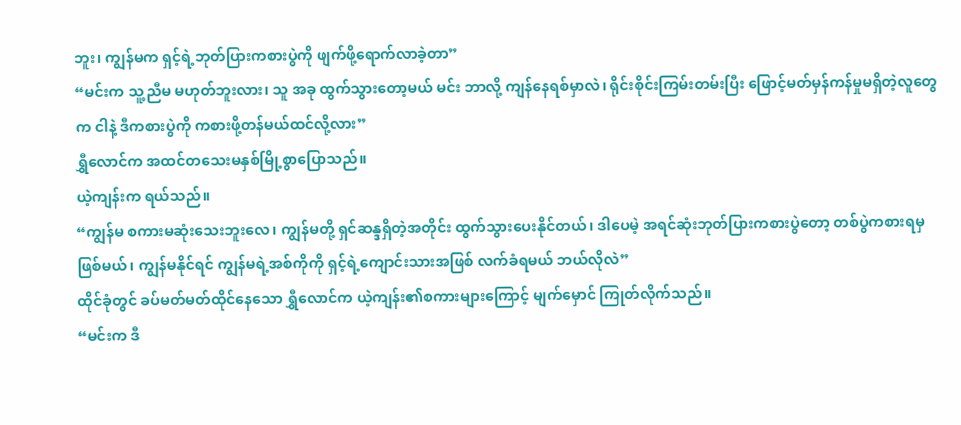ဘူး၊ ကျွန်မက ရှင့်ရဲ့ဘုတ်ပြားကစားပွဲကို ဖျက်ဖို့ရောက်လာခဲ့တာ”
“မင်းက သူ့ညီမ မဟုတ်ဘူးလား၊ သူ အခု ထွက်သွားတော့မယ် မင်း ဘာလို့ ကျန်နေရစ်မှာလဲ၊ ရိုင်းစိုင်းကြမ်းတမ်းပြီး ဖြောင့်မတ်မှန်ကန်မှုမရှိတဲ့လူတွေက ငါနဲ့ ဒီကစားပွဲကို ကစားဖို့တန်မယ်ထင်လို့လား”
ရွှီလောင်က အထင်တသေးမနှစ်မြို့စွာပြောသည်။
ယဲ့ကျန်းက ရယ်သည်။
“ကျွန်မ စကားမဆုံးသေးဘူးလေ၊ ကျွန်မတို့ ရှင်ဆန္ဒရှိတဲ့အတိုင်း ထွက်သွားပေးနိုင်တယ်၊ ဒါပေမဲ့ အရင်ဆုံးဘုတ်ပြားကစားပွဲတော့ တစ်ပွဲကစားရမှ ဖြစ်မယ်၊ ကျွန်မနိုင်ရင် ကျွန်မရဲ့အစ်ကိုကို ရှင့်ရဲ့ကျောင်းသားအဖြစ် လက်ခံရမယ် ဘယ်လိုလဲ”
ထိုင်ခုံတွင် ခပ်မတ်မတ်ထိုင်နေသော ရွှီလောင်က ယဲ့ကျန်း၏စကားများကြောင့် မျက်မှောင် ကြုတ်လိုက်သည်။
“မင်းက ဒီ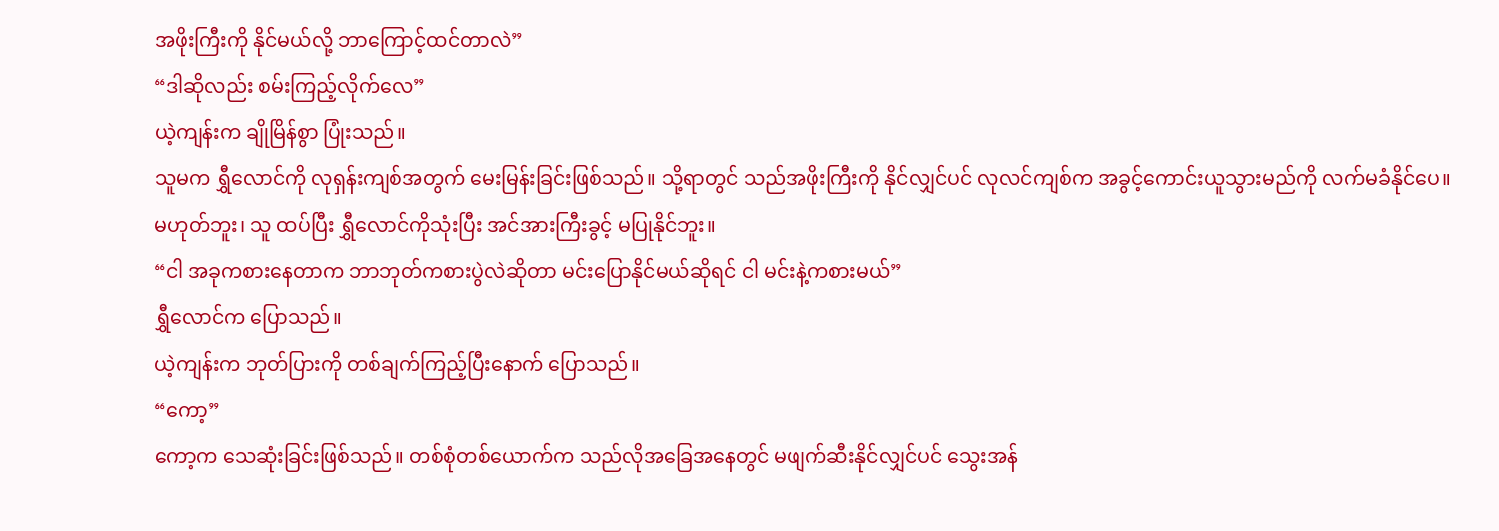အဖိုးကြီးကို နိုင်မယ်လို့ ဘာကြောင့်ထင်တာလဲ”
“ဒါဆိုလည်း စမ်းကြည့်လိုက်လေ”
ယဲ့ကျန်းက ချိုမြိန်စွာ ပြုံးသည်။
သူမက ရွှီလောင်ကို လုရှန်းကျစ်အတွက် မေးမြန်းခြင်းဖြစ်သည်။ သို့ရာတွင် သည်အဖိုးကြီးကို နိုင်လျှင်ပင် လုလင်ကျစ်က အခွင့်ကောင်းယူသွားမည်ကို လက်မခံနိုင်ပေ။
မဟုတ်ဘူး၊ သူ ထပ်ပြီး ရွှီလောင်ကိုသုံးပြီး အင်အားကြီးခွင့် မပြုနိုင်ဘူး။
“ငါ အခုကစားနေတာက ဘာဘုတ်ကစားပွဲလဲဆိုတာ မင်းပြောနိုင်မယ်ဆိုရင် ငါ မင်းနဲ့ကစားမယ်”
ရွှီလောင်က ပြောသည်။
ယဲ့ကျန်းက ဘုတ်ပြားကို တစ်ချက်ကြည့်ပြီးနောက် ပြောသည်။
“ကော့”
ကော့က သေဆုံးခြင်းဖြစ်သည်။ တစ်စုံတစ်ယောက်က သည်လိုအခြေအနေတွင် မဖျက်ဆီးနိုင်လျှင်ပင် သွေးအန်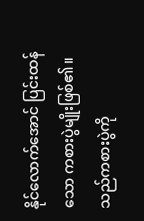နိုင်လောက်အောင် ပြင်းထန်သော ကစားပွဲမျိုးဖြစ်၏။ သည်ကစားပွဲကို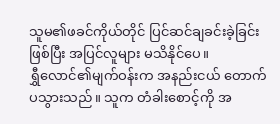သူမ၏ဖခင်ကိုယ်တိုင် ပြင်ဆင်ချခင်းခဲ့ခြင်းဖြစ်ပြီး အပြင်လူများ မသိနိုင်ပေ။
ရွှီလောင်၏မျက်ဝန်းက အနည်းငယ် တောက်ပသွားသည်။ သူက တံခါးစောင့်ကို အ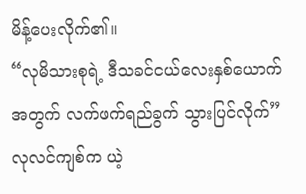မိန့်ပေးလိုက်၏။
“လုမိသားစုရဲ့ ဒီသခင်ငယ်လေးနှစ်ယောက်အတွက် လက်ဖက်ရည်ခွက် သွားပြင်လိုက်”
လုလင်ကျစ်က ယဲ့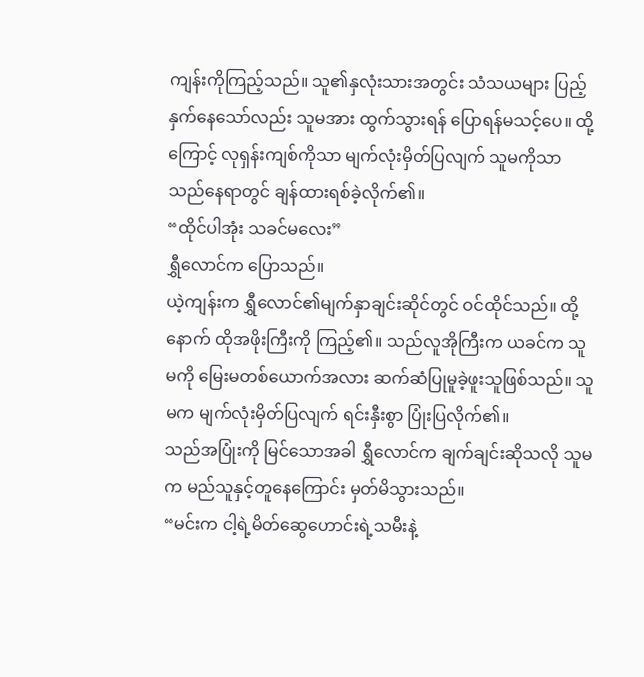ကျန်းကိုကြည့်သည်။ သူ၏နှလုံးသားအတွင်း သံသယများ ပြည့်နှက်နေသော်လည်း သူမအား ထွက်သွားရန် ပြောရန်မသင့်ပေ။ ထို့ကြောင့် လုရှန်းကျစ်ကိုသာ မျက်လုံးမှိတ်ပြလျက် သူမကိုသာ သည်နေရာတွင် ချန်ထားရစ်ခဲ့လိုက်၏။
“ထိုင်ပါအုံး သခင်မလေး”
ရွှီလောင်က ပြောသည်။
ယဲ့ကျန်းက ရွှီလောင်၏မျက်နှာချင်းဆိုင်တွင် ဝင်ထိုင်သည်။ ထို့နောက် ထိုအဖိုးကြီးကို ကြည့်၏။ သည်လူအိုကြီးက ယခင်က သူမကို မြေးမတစ်ယောက်အလား ဆက်ဆံပြုမူခဲ့ဖူးသူဖြစ်သည်။ သူမက မျက်လုံးမှိတ်ပြလျက် ရင်းနှီးစွာ ပြုံးပြလိုက်၏။
သည်အပြုံးကို မြင်သောအခါ ရွှီလောင်က ချက်ချင်းဆိုသလို သူမက မည်သူနှင့်တူနေကြောင်း မှတ်မိသွားသည်။
“မင်းက ငါ့ရဲ့မိတ်ဆွေဟောင်းရဲ့သမီးနဲ့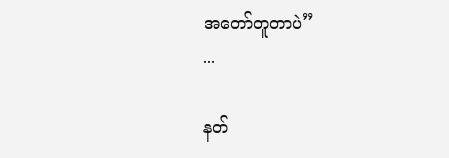အတော်တူတာပဲ”
...

နတ်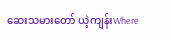ဆေးသမားတော် ယဲ့ကျန်းWhere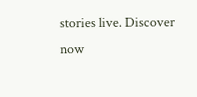stories live. Discover now